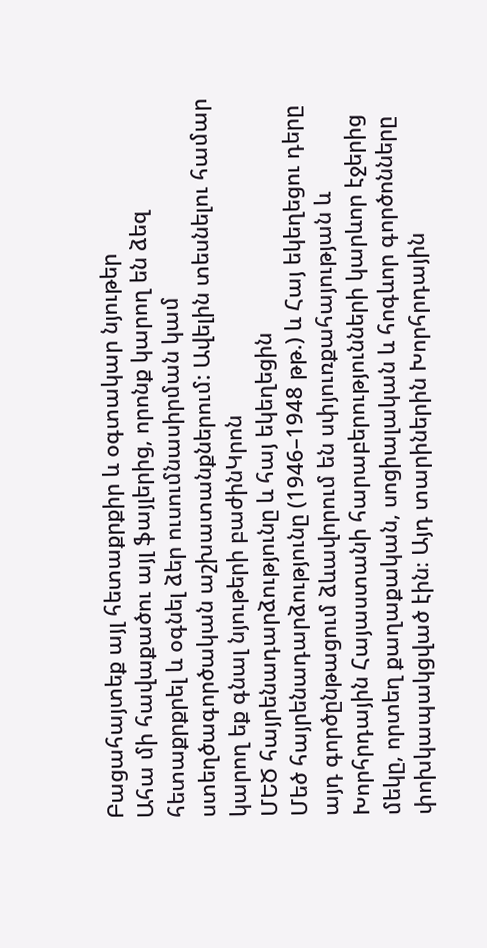Բացահայտեք այլ հետաքրքիր և օգտակար նյութեր
Ահա մի հավաքածու այլ ֆայլերից, որոնք կարող են ձեզ հետաքրքրել և օգնել ձեր ուսումնասիրման կամ ստեղծագործական աշխատանքներում: Ավելին տեսնելու համար կարող եք գնալ նյութերի բաժինԿրոն
ՄԵԾ հայրենադարձությունը և հայ եկեղեցին
Մեծ հայրենադարձությունը (1946–1948 թթ.) և Հայ եկեղեցու դերը այդ գործընթացում ձևավորում են սփյուռքահայության և Խորհրդային Հայաստանի հարաբերությունների կարևոր էջերից մեկը, որտեղ քաղաքական, սոցիալական և հոգևոր գործոնները փոխկապակցված էին։ Այդ տարիներին Խորհրդային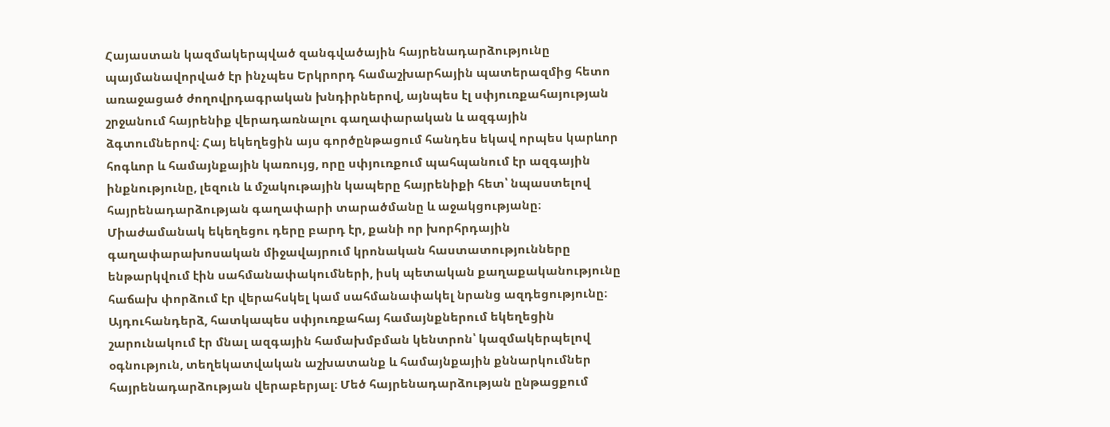Հայաստան կազմակերպված զանգվածային հայրենադարձությունը պայմանավորված էր ինչպես Երկրորդ համաշխարհային պատերազմից հետո առաջացած ժողովրդագրական խնդիրներով, այնպես էլ սփյուռքահայության շրջանում հայրենիք վերադառնալու գաղափարական և ազգային ձգտումներով։ Հայ եկեղեցին այս գործընթացում հանդես եկավ որպես կարևոր հոգևոր և համայնքային կառույց, որը սփյուռքում պահպանում էր ազգային ինքնությունը, լեզուն և մշակութային կապերը հայրենիքի հետ՝ նպաստելով հայրենադարձության գաղափարի տարածմանը և աջակցությանը։ Միաժամանակ եկեղեցու դերը բարդ էր, քանի որ խորհրդային գաղափարախոսական միջավայրում կրոնական հաստատությունները ենթարկվում էին սահմանափակումների, իսկ պետական քաղաքականությունը հաճախ փորձում էր վերահսկել կամ սահմանափակել նրանց ազդեցությունը։ Այդուհանդերձ, հատկապես սփյուռքահայ համայնքներում եկեղեցին շարունակում էր մնալ ազգային համախմբման կենտրոն՝ կազմակերպելով օգնություն, տեղեկատվական աշխատանք և համայնքային քննարկումներ հայրենադարձության վերաբերյալ։ Մեծ հայրենադարձության ընթացքում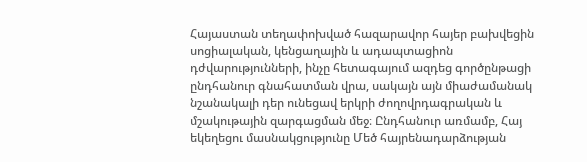Հայաստան տեղափոխված հազարավոր հայեր բախվեցին սոցիալական, կենցաղային և ադապտացիոն դժվարությունների, ինչը հետագայում ազդեց գործընթացի ընդհանուր գնահատման վրա, սակայն այն միաժամանակ նշանակալի դեր ունեցավ երկրի ժողովրդագրական և մշակութային զարգացման մեջ։ Ընդհանուր առմամբ, Հայ եկեղեցու մասնակցությունը Մեծ հայրենադարձության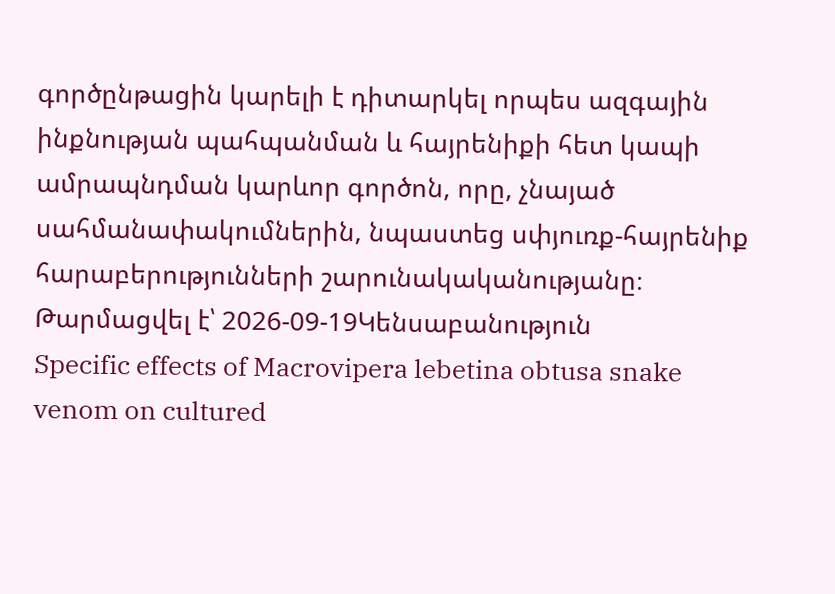գործընթացին կարելի է դիտարկել որպես ազգային ինքնության պահպանման և հայրենիքի հետ կապի ամրապնդման կարևոր գործոն, որը, չնայած սահմանափակումներին, նպաստեց սփյուռք-հայրենիք հարաբերությունների շարունակականությանը։
Թարմացվել է՝ 2026-09-19Կենսաբանություն
Specific effects of Macrovipera lebetina obtusa snake venom on cultured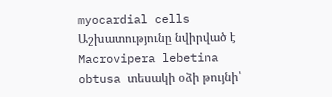myocardial cells
Աշխատությունը նվիրված է Macrovipera lebetina obtusa տեսակի օձի թույնի՝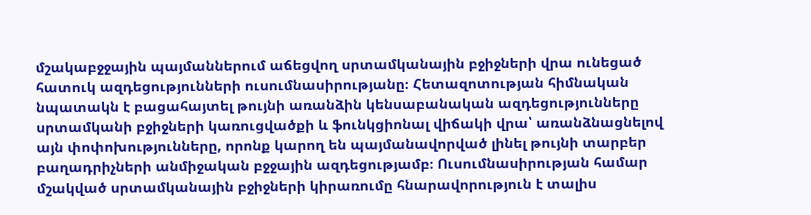մշակաբջջային պայմաններում աճեցվող սրտամկանային բջիջների վրա ունեցած հատուկ ազդեցությունների ուսումնասիրությանը։ Հետազոտության հիմնական նպատակն է բացահայտել թույնի առանձին կենսաբանական ազդեցությունները սրտամկանի բջիջների կառուցվածքի և ֆունկցիոնալ վիճակի վրա՝ առանձնացնելով այն փոփոխությունները, որոնք կարող են պայմանավորված լինել թույնի տարբեր բաղադրիչների անմիջական բջջային ազդեցությամբ։ Ուսումնասիրության համար մշակված սրտամկանային բջիջների կիրառումը հնարավորություն է տալիս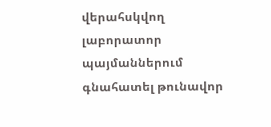վերահսկվող լաբորատոր պայմաններում գնահատել թունավոր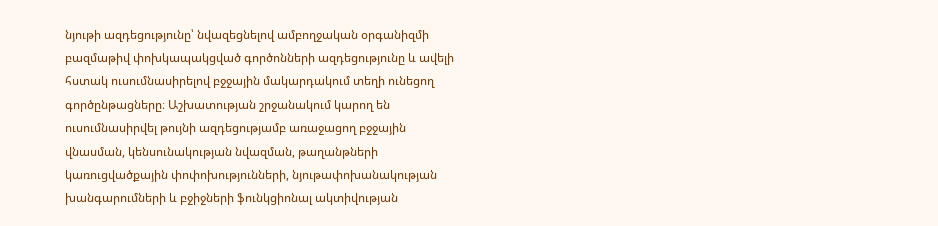նյութի ազդեցությունը՝ նվազեցնելով ամբողջական օրգանիզմի բազմաթիվ փոխկապակցված գործոնների ազդեցությունը և ավելի հստակ ուսումնասիրելով բջջային մակարդակում տեղի ունեցող գործընթացները։ Աշխատության շրջանակում կարող են ուսումնասիրվել թույնի ազդեցությամբ առաջացող բջջային վնասման, կենսունակության նվազման, թաղանթների կառուցվածքային փոփոխությունների, նյութափոխանակության խանգարումների և բջիջների ֆունկցիոնալ ակտիվության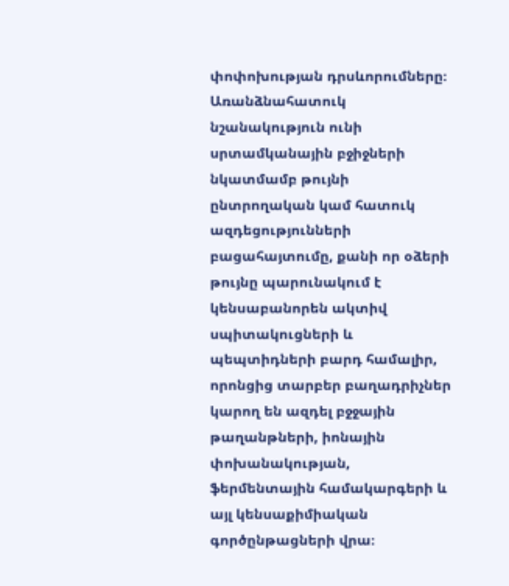փոփոխության դրսևորումները։ Առանձնահատուկ նշանակություն ունի սրտամկանային բջիջների նկատմամբ թույնի ընտրողական կամ հատուկ ազդեցությունների բացահայտումը, քանի որ օձերի թույնը պարունակում է կենսաբանորեն ակտիվ սպիտակուցների և պեպտիդների բարդ համալիր, որոնցից տարբեր բաղադրիչներ կարող են ազդել բջջային թաղանթների, իոնային փոխանակության, ֆերմենտային համակարգերի և այլ կենսաքիմիական գործընթացների վրա։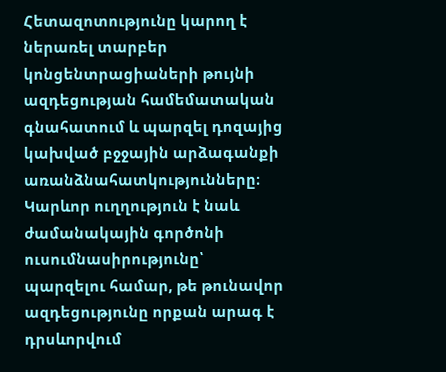Հետազոտությունը կարող է ներառել տարբեր կոնցենտրացիաների թույնի ազդեցության համեմատական գնահատում և պարզել դոզայից կախված բջջային արձագանքի առանձնահատկությունները։ Կարևոր ուղղություն է նաև ժամանակային գործոնի ուսումնասիրությունը՝ պարզելու համար, թե թունավոր ազդեցությունը որքան արագ է դրսևորվում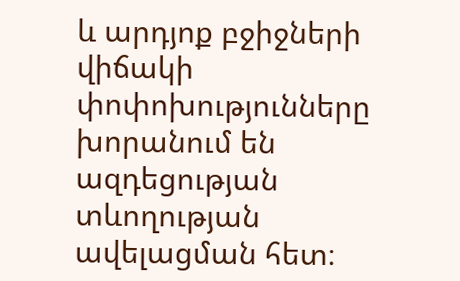և արդյոք բջիջների վիճակի փոփոխությունները խորանում են ազդեցության տևողության ավելացման հետ։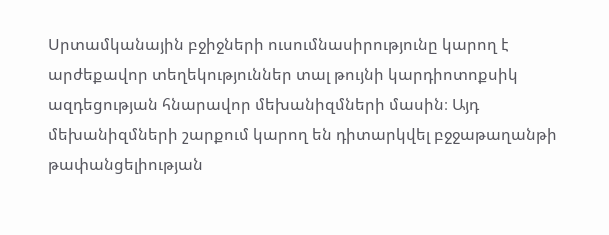Սրտամկանային բջիջների ուսումնասիրությունը կարող է արժեքավոր տեղեկություններ տալ թույնի կարդիոտոքսիկ ազդեցության հնարավոր մեխանիզմների մասին։ Այդ մեխանիզմների շարքում կարող են դիտարկվել բջջաթաղանթի թափանցելիության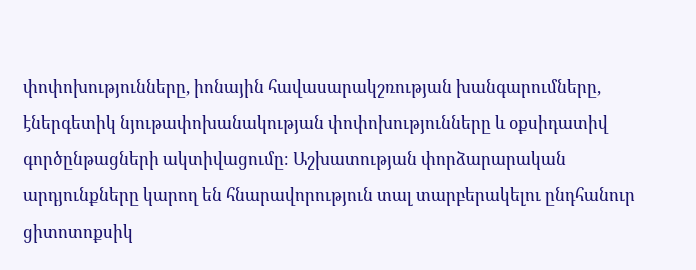փոփոխությունները, իոնային հավասարակշռության խանգարումները, էներգետիկ նյութափոխանակության փոփոխությունները և օքսիդատիվ գործընթացների ակտիվացումը։ Աշխատության փորձարարական արդյունքները կարող են հնարավորություն տալ տարբերակելու ընդհանուր ցիտոտոքսիկ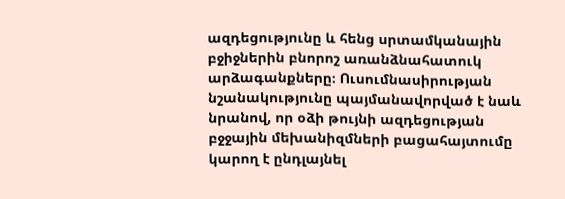ազդեցությունը և հենց սրտամկանային բջիջներին բնորոշ առանձնահատուկ արձագանքները։ Ուսումնասիրության նշանակությունը պայմանավորված է նաև նրանով, որ օձի թույնի ազդեցության բջջային մեխանիզմների բացահայտումը կարող է ընդլայնել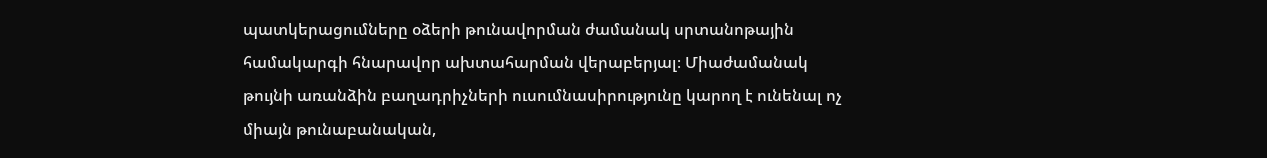պատկերացումները օձերի թունավորման ժամանակ սրտանոթային համակարգի հնարավոր ախտահարման վերաբերյալ։ Միաժամանակ թույնի առանձին բաղադրիչների ուսումնասիրությունը կարող է ունենալ ոչ միայն թունաբանական,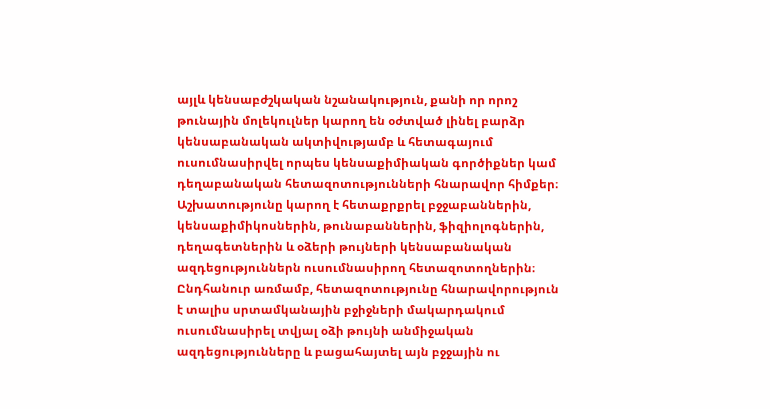այլև կենսաբժշկական նշանակություն, քանի որ որոշ թունային մոլեկուլներ կարող են օժտված լինել բարձր կենսաբանական ակտիվությամբ և հետագայում ուսումնասիրվել որպես կենսաքիմիական գործիքներ կամ դեղաբանական հետազոտությունների հնարավոր հիմքեր։ Աշխատությունը կարող է հետաքրքրել բջջաբաններին, կենսաքիմիկոսներին, թունաբաններին, ֆիզիոլոգներին, դեղագետներին և օձերի թույների կենսաբանական ազդեցություններն ուսումնասիրող հետազոտողներին։ Ընդհանուր առմամբ, հետազոտությունը հնարավորություն է տալիս սրտամկանային բջիջների մակարդակում ուսումնասիրել տվյալ օձի թույնի անմիջական ազդեցությունները և բացահայտել այն բջջային ու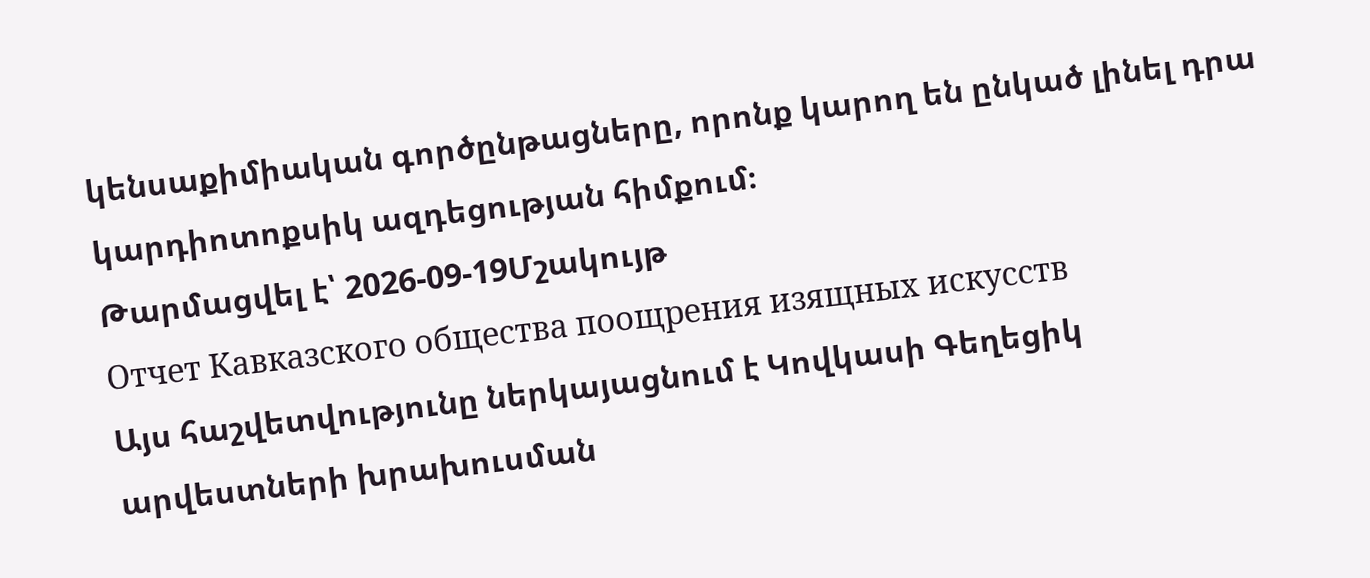կենսաքիմիական գործընթացները, որոնք կարող են ընկած լինել դրա կարդիոտոքսիկ ազդեցության հիմքում։
Թարմացվել է՝ 2026-09-19Մշակույթ
Отчет Кавказского общества поощрения изящных искусств
Այս հաշվետվությունը ներկայացնում է Կովկասի Գեղեցիկ արվեստների խրախուսման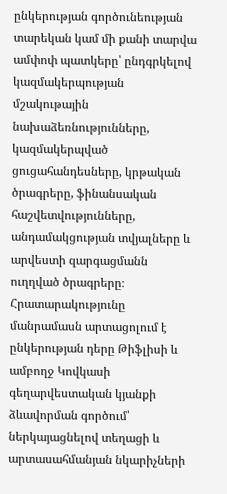ընկերության գործունեության տարեկան կամ մի քանի տարվա ամփոփ պատկերը՝ ընդգրկելով կազմակերպության մշակութային նախաձեռնությունները, կազմակերպված ցուցահանդեսները, կրթական ծրագրերը, ֆինանսական հաշվետվությունները, անդամակցության տվյալները և արվեստի զարգացմանն ուղղված ծրագրերը։ Հրատարակությունը մանրամասն արտացոլում է ընկերության դերը Թիֆլիսի և ամբողջ Կովկասի գեղարվեստական կյանքի ձևավորման գործում՝ ներկայացնելով տեղացի և արտասահմանյան նկարիչների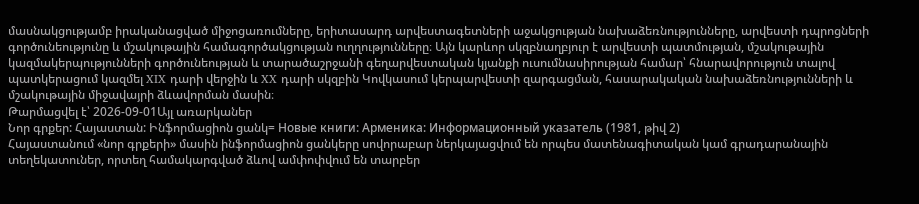մասնակցությամբ իրականացված միջոցառումները, երիտասարդ արվեստագետների աջակցության նախաձեռնությունները, արվեստի դպրոցների գործունեությունը և մշակութային համագործակցության ուղղությունները։ Այն կարևոր սկզբնաղբյուր է արվեստի պատմության, մշակութային կազմակերպությունների գործունեության և տարածաշրջանի գեղարվեստական կյանքի ուսումնասիրության համար՝ հնարավորություն տալով պատկերացում կազմել XIX դարի վերջին և XX դարի սկզբին Կովկասում կերպարվեստի զարգացման, հասարակական նախաձեռնությունների և մշակութային միջավայրի ձևավորման մասին։
Թարմացվել է՝ 2026-09-01Այլ առարկաներ
Նոր գրքեր: Հայաստան: Ինֆորմացիոն ցանկ= Новые книги: Арменика: Информационный указатель (1981, թիվ 2)
Հայաստանում «նոր գրքերի» մասին ինֆորմացիոն ցանկերը սովորաբար ներկայացվում են որպես մատենագիտական կամ գրադարանային տեղեկատուներ, որտեղ համակարգված ձևով ամփոփվում են տարբեր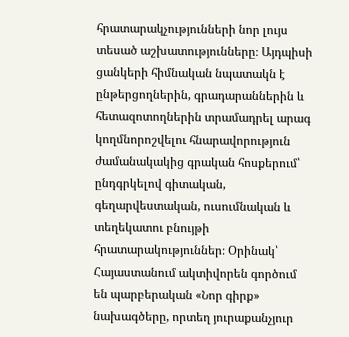հրատարակչությունների նոր լույս տեսած աշխատությունները։ Այդպիսի ցանկերի հիմնական նպատակն է ընթերցողներին, գրադարաններին և հետազոտողներին տրամադրել արագ կողմնորոշվելու հնարավորություն ժամանակակից գրական հոսքերում՝ ընդգրկելով գիտական, գեղարվեստական, ուսումնական և տեղեկատու բնույթի հրատարակություններ։ Օրինակ՝ Հայաստանում ակտիվորեն գործում են պարբերական «Նոր գիրք» նախագծերը, որտեղ յուրաքանչյուր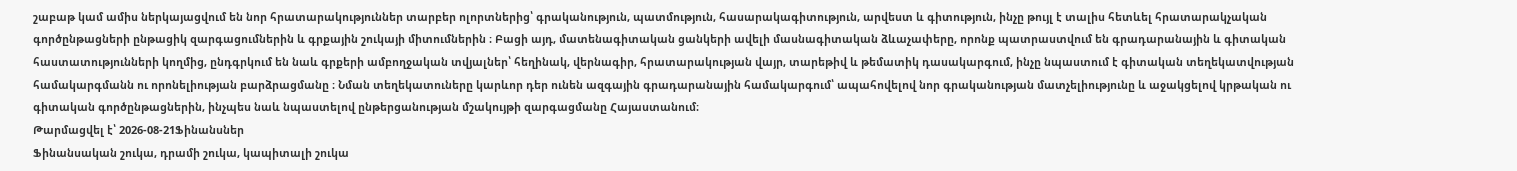շաբաթ կամ ամիս ներկայացվում են նոր հրատարակություններ տարբեր ոլորտներից՝ գրականություն, պատմություն, հասարակագիտություն, արվեստ և գիտություն, ինչը թույլ է տալիս հետևել հրատարակչական գործընթացների ընթացիկ զարգացումներին և գրքային շուկայի միտումներին ։ Բացի այդ, մատենագիտական ցանկերի ավելի մասնագիտական ձևաչափերը, որոնք պատրաստվում են գրադարանային և գիտական հաստատությունների կողմից, ընդգրկում են նաև գրքերի ամբողջական տվյալներ՝ հեղինակ, վերնագիր, հրատարակության վայր, տարեթիվ և թեմատիկ դասակարգում, ինչը նպաստում է գիտական տեղեկատվության համակարգմանն ու որոնելիության բարձրացմանը ։ Նման տեղեկատուները կարևոր դեր ունեն ազգային գրադարանային համակարգում՝ ապահովելով նոր գրականության մատչելիությունը և աջակցելով կրթական ու գիտական գործընթացներին, ինչպես նաև նպաստելով ընթերցանության մշակույթի զարգացմանը Հայաստանում։
Թարմացվել է՝ 2026-08-21Ֆինանսներ
Ֆինանսական շուկա, դրամի շուկա, կապիտալի շուկա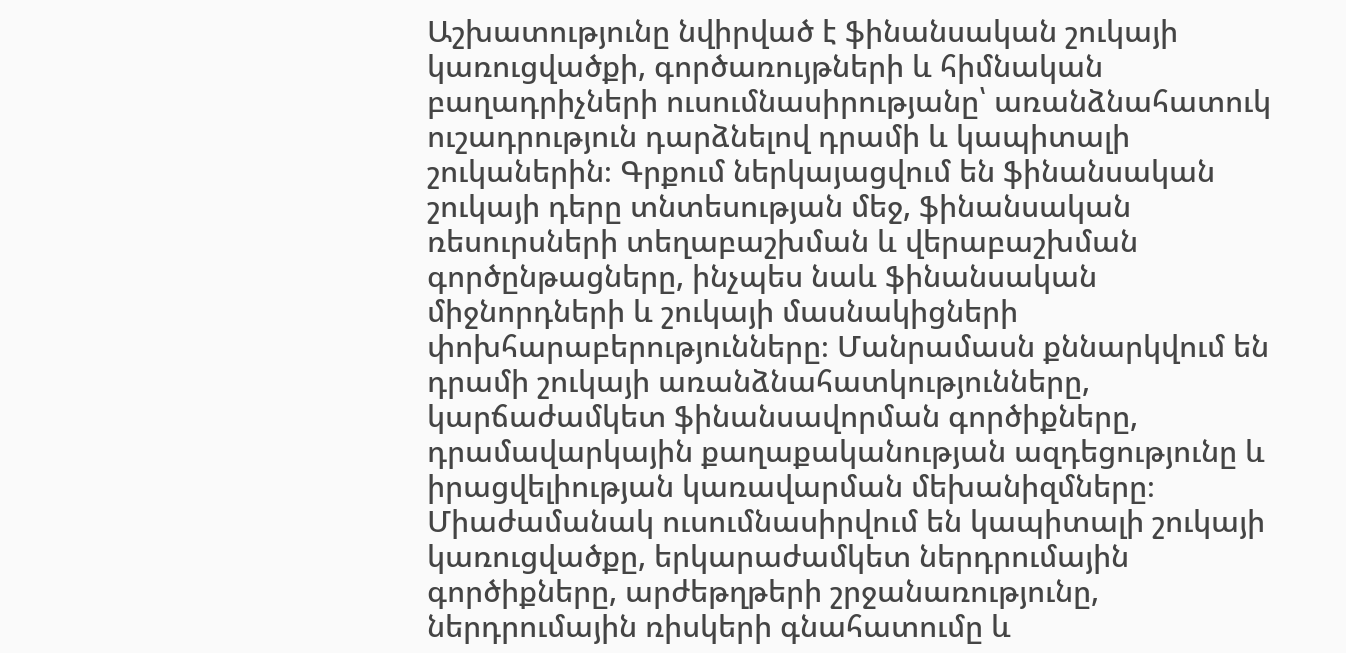Աշխատությունը նվիրված է ֆինանսական շուկայի կառուցվածքի, գործառույթների և հիմնական բաղադրիչների ուսումնասիրությանը՝ առանձնահատուկ ուշադրություն դարձնելով դրամի և կապիտալի շուկաներին։ Գրքում ներկայացվում են ֆինանսական շուկայի դերը տնտեսության մեջ, ֆինանսական ռեսուրսների տեղաբաշխման և վերաբաշխման գործընթացները, ինչպես նաև ֆինանսական միջնորդների և շուկայի մասնակիցների փոխհարաբերությունները։ Մանրամասն քննարկվում են դրամի շուկայի առանձնահատկությունները, կարճաժամկետ ֆինանսավորման գործիքները, դրամավարկային քաղաքականության ազդեցությունը և իրացվելիության կառավարման մեխանիզմները։ Միաժամանակ ուսումնասիրվում են կապիտալի շուկայի կառուցվածքը, երկարաժամկետ ներդրումային գործիքները, արժեթղթերի շրջանառությունը, ներդրումային ռիսկերի գնահատումը և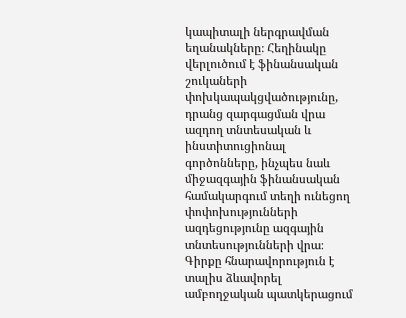կապիտալի ներգրավման եղանակները։ Հեղինակը վերլուծում է ֆինանսական շուկաների փոխկապակցվածությունը, դրանց զարգացման վրա ազդող տնտեսական և ինստիտուցիոնալ գործոնները, ինչպես նաև միջազգային ֆինանսական համակարգում տեղի ունեցող փոփոխությունների ազդեցությունը ազգային տնտեսությունների վրա։ Գիրքը հնարավորություն է տալիս ձևավորել ամբողջական պատկերացում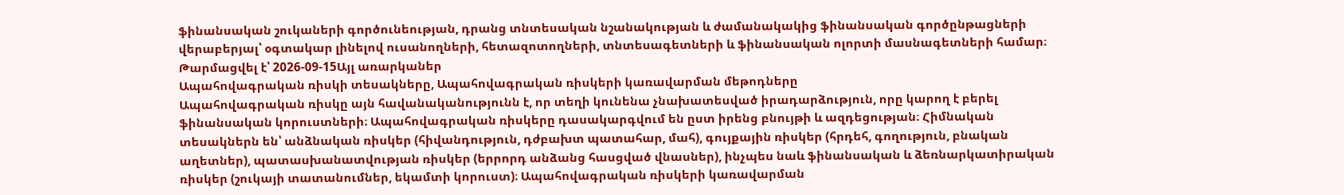ֆինանսական շուկաների գործունեության, դրանց տնտեսական նշանակության և ժամանակակից ֆինանսական գործընթացների վերաբերյալ՝ օգտակար լինելով ուսանողների, հետազոտողների, տնտեսագետների և ֆինանսական ոլորտի մասնագետների համար։
Թարմացվել է՝ 2026-09-15Այլ առարկաներ
Ապահովագրական ռիսկի տեսակները, Ապահովագրական ռիսկերի կառավարման մեթոդները
Ապահովագրական ռիսկը այն հավանականությունն է, որ տեղի կունենա չնախատեսված իրադարձություն, որը կարող է բերել ֆինանսական կորուստների։ Ապահովագրական ռիսկերը դասակարգվում են ըստ իրենց բնույթի և ազդեցության։ Հիմնական տեսակներն են՝ անձնական ռիսկեր (հիվանդություն, դժբախտ պատահար, մահ), գույքային ռիսկեր (հրդեհ, գողություն, բնական աղետներ), պատասխանատվության ռիսկեր (երրորդ անձանց հասցված վնասներ), ինչպես նաև ֆինանսական և ձեռնարկատիրական ռիսկեր (շուկայի տատանումներ, եկամտի կորուստ)։ Ապահովագրական ռիսկերի կառավարման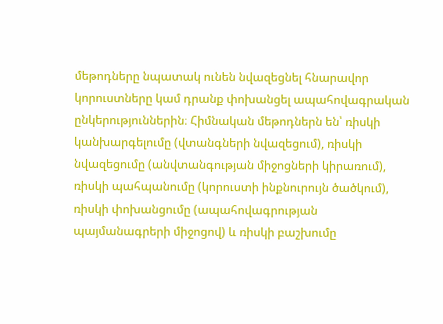մեթոդները նպատակ ունեն նվազեցնել հնարավոր կորուստները կամ դրանք փոխանցել ապահովագրական ընկերություններին։ Հիմնական մեթոդներն են՝ ռիսկի կանխարգելումը (վտանգների նվազեցում), ռիսկի նվազեցումը (անվտանգության միջոցների կիրառում), ռիսկի պահպանումը (կորուստի ինքնուրույն ծածկում), ռիսկի փոխանցումը (ապահովագրության պայմանագրերի միջոցով) և ռիսկի բաշխումը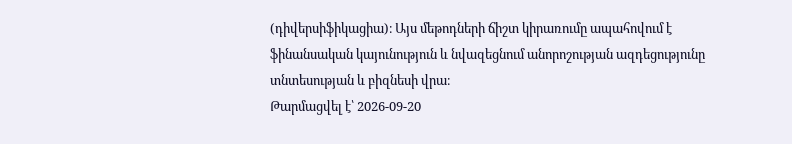(դիվերսիֆիկացիա)։ Այս մեթոդների ճիշտ կիրառումը ապահովում է ֆինանսական կայունություն և նվազեցնում անորոշության ազդեցությունը տնտեսության և բիզնեսի վրա։
Թարմացվել է՝ 2026-09-20